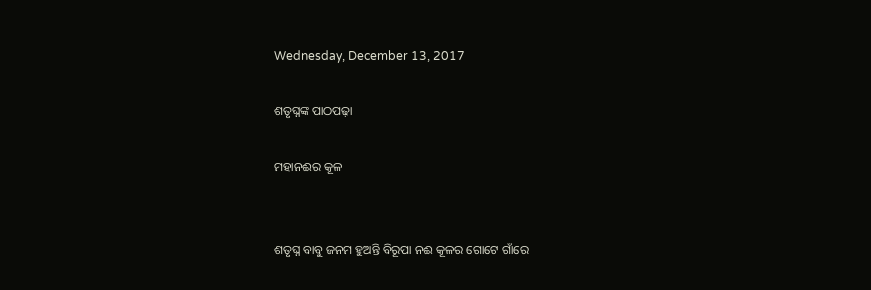Wednesday, December 13, 2017

ଶତୃଘ୍ନଙ୍କ ପାଠପଢ଼ା

ମହାନଈର କୂଳ


ଶତୃଘ୍ନ ବାବୁ ଜନମ ହୁଅନ୍ତି ବିରୂପା ନଈ କୂଳର ଗୋଟେ ଗାଁରେ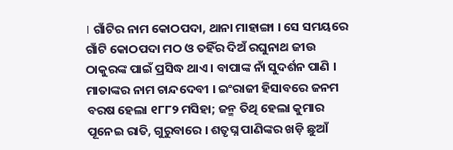। ଗାଁଟିର ନାମ କୋଠପଦା, ଥାନା ମାହାଙ୍ଗା । ସେ ସମୟରେ ଗାଁଟି କୋଠପଦା ମଠ ଓ ତହିଁର ଦିଅଁ ରଘୁନାଥ ଜୀଉ ଠାକୁରଙ୍କ ପାଇଁ ପ୍ରସିଦ୍ଧ ଥାଏ । ବାପାଙ୍କ ନାଁ ସୁଦର୍ଶନ ପାଣି । ମାତାଙ୍କର ନାମ ଚାନ୍ଦଦେବୀ । ଇଂରାଜୀ ହିସାବରେ ଜନମ ବରଷ ହେଲା ୧୮୮୨ ମସିହା; ଜନ୍ମ ତିଥି ହେଲା କୁମାର ପୂନେଇ ରାତି, ଗୁରୁବାରେ । ଶତୃଘ୍ନ ପାଣିଙ୍କର ଖଡ଼ି ଛୁଆଁ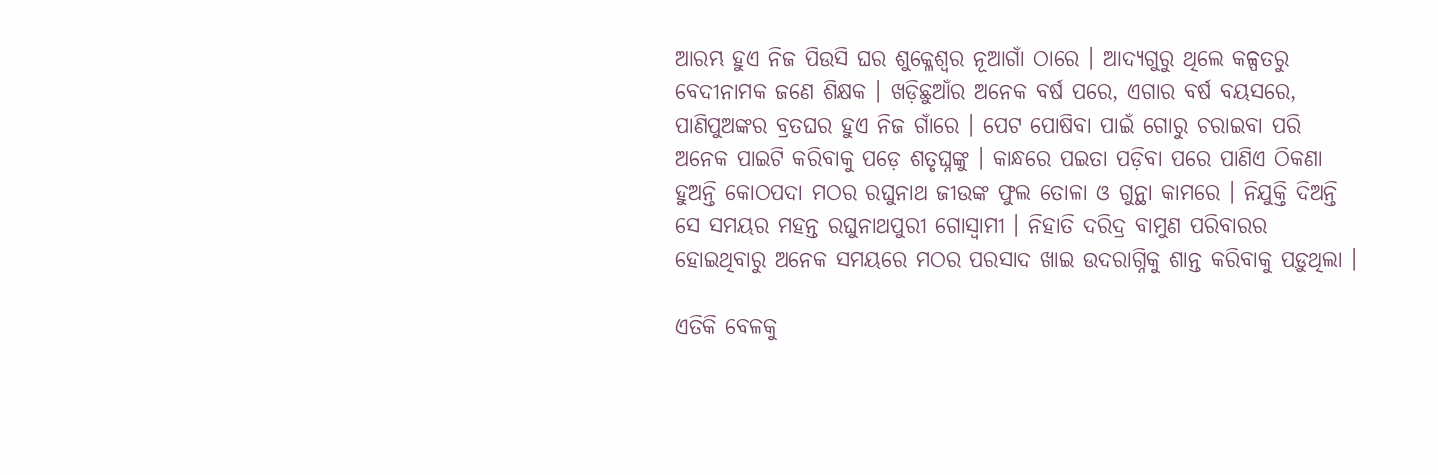ଆରମ୍ଭ ହୁଏ ନିଜ ପିଉସି ଘର ଶୁକ୍ଳେଶ୍ୱର ନୂଆଗାଁ ଠାରେ । ଆଦ୍ୟଗୁରୁ ଥିଲେ କଳ୍ପତରୁ ବେଦୀନାମକ ଜଣେ ଶିକ୍ଷକ । ଖଡ଼ିଛୁଆଁର ଅନେକ ବର୍ଷ ପରେ, ଏଗାର ବର୍ଷ ବୟସରେ, ପାଣିପୁଅଙ୍କର ବ୍ରତଘର ହୁଏ ନିଜ ଗାଁରେ । ପେଟ ପୋଷିବା ପାଇଁ ଗୋରୁ ଚରାଇବା ପରି ଅନେକ ପାଇଟି କରିବାକୁ ପଡ଼େ ଶତୃଘ୍ନଙ୍କୁ । କାନ୍ଧରେ ପଇତା ପଡ଼ିବା ପରେ ପାଣିଏ ଠିକଣା ହୁଅନ୍ତି କୋଠପଦା ମଠର ରଘୁନାଥ ଜୀଉଙ୍କ ଫୁଲ ତୋଳା ଓ ଗୁନ୍ଥା କାମରେ । ନିଯୁକ୍ତି ଦିଅନ୍ତି ସେ ସମୟର ମହନ୍ତ ରଘୁନାଥପୁରୀ ଗୋସ୍ୱାମୀ । ନିହାତି ଦରିଦ୍ର ବାମୁଣ ପରିବାରର ହୋଇଥିବାରୁ ଅନେକ ସମୟରେ ମଠର ପରସାଦ ଖାଇ ଉଦରାଗ୍ନିକୁ ଶାନ୍ତ କରିବାକୁ ପଡ଼ୁଥିଲା ।

ଏତିକି ବେଳକୁ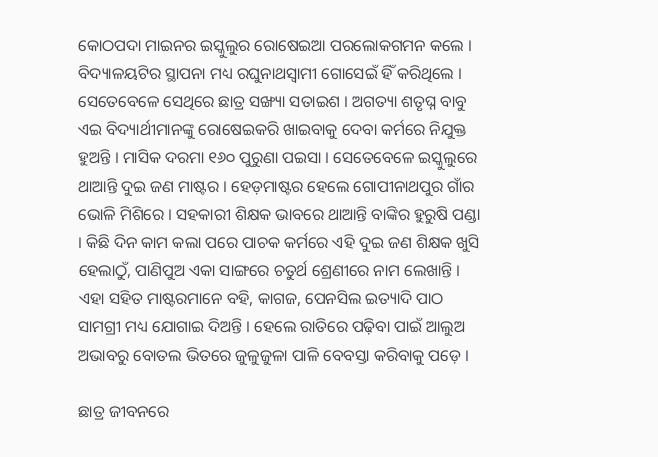କୋଠପଦା ମାଇନର ଇସ୍କୁଲୁର ରୋଷେଇଆ ପରଲୋକଗମନ କଲେ । ବିଦ୍ୟାଳୟଟିର ସ୍ଥାପନା ମଧ୍ୟ ରଘୁନାଥସ୍ୱାମୀ ଗୋସେଇଁ ହିଁ କରିଥିଲେ । ସେତେବେଳେ ସେଥିରେ ଛାତ୍ର ସଙ୍ଖ୍ୟା ସତାଇଶ । ଅଗତ୍ୟା ଶତୃଘ୍ନ ବାବୁ ଏଇ ବିଦ୍ୟାର୍ଥୀମାନଙ୍କୁ ରୋଷେଇକରି ଖାଇବାକୁ ଦେବା କର୍ମରେ ନିଯୁକ୍ତ ହୁଅନ୍ତି । ମାସିକ ଦରମା ୧୬୦ ପୁରୁଣା ପଇସା । ସେତେବେଳେ ଇସ୍କୁଲୁରେ ଥାଆନ୍ତି ଦୁଇ ଜଣ ମାଷ୍ଟର । ହେଡ଼ମାଷ୍ଟର ହେଲେ ଗୋପୀନାଥପୁର ଗାଁର ଭୋଳି ମିଶିରେ । ସହକାରୀ ଶିକ୍ଷକ ଭାବରେ ଥାଆନ୍ତି ବାଙ୍କିର ହୁରୁଷି ପଣ୍ଡା । କିଛି ଦିନ କାମ କଲା ପରେ ପାଚକ କର୍ମରେ ଏହି ଦୁଇ ଜଣ ଶିକ୍ଷକ ଖୁସି ହେଲାଠୁଁ, ପାଣିପୁଅ ଏକା ସାଙ୍ଗରେ ଚତୁର୍ଥ ଶ୍ରେଣୀରେ ନାମ ଲେଖାନ୍ତି । ଏହା ସହିତ ମାଷ୍ଟରମାନେ ବହି, କାଗଜ, ପେନସିଲ ଇତ୍ୟାଦି ପାଠ ସାମଗ୍ରୀ ମଧ୍ୟ ଯୋଗାଇ ଦିଅନ୍ତି । ହେଲେ ରାତିରେ ପଢ଼ିବା ପାଇଁ ଆଲୁଅ ଅଭାବରୁ ବୋତଲ ଭିତରେ ଜୁଳୁଜୁଳା ପାଳି ବେବସ୍ତା କରିବାକୁ ପଡ଼େ ।

ଛାତ୍ର ଜୀବନରେ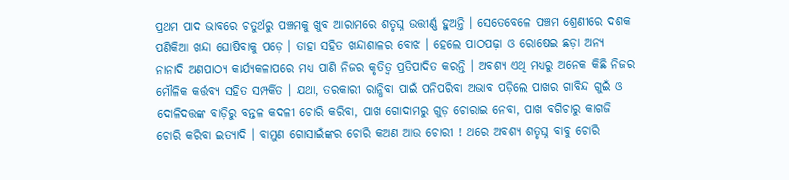ପ୍ରଥମ ପାଦ ଭାବରେ ଚତୁର୍ଥରୁ ପଞ୍ଚମକୁ ଖୁବ ଆରାମରେ ଶତୃଘ୍ନ ଉତ୍ତୀର୍ଣ୍ଣ ହୁଅନ୍ତି । ସେତେବେଳେ ପଞ୍ଚମ ଶ୍ରେଣୀରେ ଦଶକ ପଣିକିଆ ଖନ୍ଦା ଘୋଷିବାକୁ ପଡ଼େ । ତାହା ସହିତ ଖନ୍ଦାଶାଳର ବୋଝ । ହେଲେ ପାଠପଢ଼ା ଓ ରୋଷେଇ ଛଡ଼ା ଅନ୍ୟ ନାନାଦି ଅଣପାଠ୍ୟ କାର୍ଯ୍ୟକଳାପରେ ମଧ୍ୟ ପାଣି ନିଜର କୃତିତ୍ୱ ପ୍ରତିପାଦିତ କରନ୍ତି । ଅବଶ୍ୟ ଏଥି ମଧ୍ୟରୁ ଅନେକ କିଛି ନିଜର ମୌଳିକ କର୍ତ୍ତବ୍ୟ ସହିତ ସମ୍ପର୍କିତ । ଯଥା, ତରକାରୀ ରାନ୍ଧିବା ପାଇଁ ପନିପରିବା ଅଭାବ ପଡ଼ିଲେ ପାଖର ଗାବିନ୍ଦ ଗୁଇଁ ଓ ଦୋଳିଦତ୍ତଙ୍କ ବାଡ଼ିରୁ ବନ୍ତଳ କଦଳୀ ଚୋରି କରିବା, ପାଖ ଗୋଦାମରୁ ଗୁଡ଼ ଚୋରାଇ ନେବା, ପାଖ ବଗିଚାରୁ କାଗଜି ଚୋରି କରିବା ଇତ୍ୟାଦି । ବାମୁଣ ଗୋସାଇଁଙ୍କର ଚୋରି କଅଣ ଆଉ ଚୋରୀ ! ଥରେ ଅବଶ୍ୟ ଶତୃଘ୍ନ ବାବୁ ଚୋରି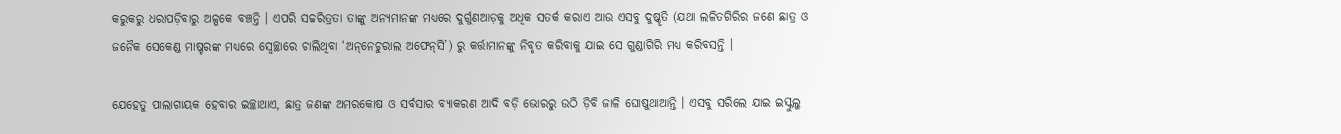କରୁକରୁ ଧରାପଡ଼ିବାରୁ ଅଳ୍ପକେ ବଞ୍ଚନ୍ତି । ଏପରି ସଚ୍ଚରିତ୍ରତା ତାଙ୍କୁ ଅନ୍ୟମାନଙ୍କ ମଧ୍ୟରେ ଦୁର୍ଗୁଣଆଡ଼କୁ ଅଧିକ ସତର୍କ କରାଏ ଆଉ ଏସବୁ ଦୁଷ୍କୃତି (ଯଥା ଲଳିତଗିରିର ଜଣେ ଛାତ୍ର ଓ ଜନୈକ ସେକେଣ୍ଡ ମାଷ୍ଚରଙ୍କ ମଧ୍ୟରେ ସ୍ୱେଚ୍ଛାରେ ଚାଲିଥିବା ‘ଅନ୍‌ନେଚୁରାଲ ଅଫେନ୍‌ସି’) ରୁ କର୍ତ୍ତାମାନଙ୍କୁ ନିବୃତ କରିବାକୁ ଯାଇ ସେ ଗୁଣ୍ଡାଗିରି ମଧ୍ୟ କରିବସନ୍ତି ।

ଯେହେତୁ ପାଲାଗାୟକ ହେବାର ଇଚ୍ଛାଥାଏ, ଛାତ୍ର ଜଣଙ୍କ ଅମରକୋଷ ଓ ସର୍ବସାର ବ୍ୟାକରଣ ଆଦି ବଡ଼ି ଭୋରରୁ ଉଠି ଡ଼ିବି ଜାଳି ଘୋଷୁଥାଆନ୍ତି । ଏସବୁ ସରିଲେ ଯାଇ ଇସ୍କୁଲୁ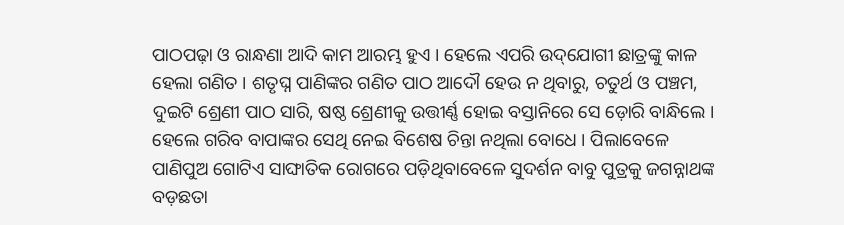ପାଠପଢ଼ା ଓ ରାନ୍ଧଣା ଆଦି କାମ ଆରମ୍ଭ ହୁଏ । ହେଲେ ଏପରି ଉଦ୍‌ଯୋଗୀ ଛାତ୍ରଙ୍କୁ କାଳ ହେଲା ଗଣିତ । ଶତୃଘ୍ନ ପାଣିଙ୍କର ଗଣିତ ପାଠ ଆଦୌ ହେଉ ନ ଥିବାରୁ, ଚତୁର୍ଥ ଓ ପଞ୍ଚମ, ଦୁଇଟି ଶ୍ରେଣୀ ପାଠ ସାରି, ଷଷ୍ଠ ଶ୍ରେଣୀକୁ ଉତ୍ତୀର୍ଣ୍ଣ ହୋଇ ବସ୍ତାନିରେ ସେ ଡ଼ୋରି ବାନ୍ଧିଲେ । ହେଲେ ଗରିବ ବାପାଙ୍କର ସେଥି ନେଇ ବିଶେଷ ଚିନ୍ତା ନଥିଲା ବୋଧେ । ପିଲାବେଳେ ପାଣିପୁଅ ଗୋଟିଏ ସାଙ୍ଘାତିକ ରୋଗରେ ପଡ଼ିଥିବାବେଳେ ସୁଦର୍ଶନ ବାବୁ ପୁତ୍ରକୁ ଜଗନ୍ନାଥଙ୍କ ବଡ଼ଛତା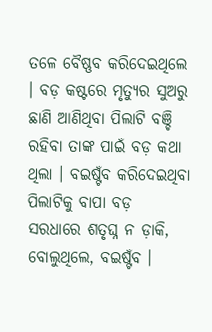ତଳେ ବୈଷ୍ଣବ କରିଦେଇଥିଲେ । ବଡ଼ କଷ୍ଟରେ ମୃତ୍ୟୁର ସୁଅରୁ ଛାଣି ଆଣିଥିବା ପିଲାଟି ବଞ୍ଚି ରହିବା ତାଙ୍କ ପାଇଁ ବଡ଼ କଥା ଥିଲା । ବଇଷ୍ଟଁବ କରିଦେଇଥିବା ପିଲାଟିକୁ ବାପା ବଡ଼ ସରଧାରେ ଶତୃଘ୍ନ ନ ଡ଼ାକି, ବୋଲୁଥିଲେ, ବଇଷ୍ଟଁବ ।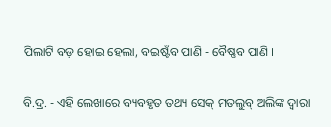ପିଲାଟି ବଡ଼ ହୋଇ ହେଲା, ବଇଷ୍ଟଁବ ପାଣି - ବୈଷ୍ଣବ ପାଣି ।

ବି.ଦ୍ର. - ଏହି ଲେଖାରେ ବ୍ୟବହୃତ ତଥ୍ୟ ସେକ୍ ମତଲୁବ୍ ଅଲିଙ୍କ ଦ୍ୱାରା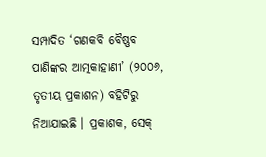ସମ୍ପାଦିତ ‘ଗଣକବି ବୈଷ୍ଣବ ପାଣିଙ୍କର ଆତ୍ମକାହାଣୀ’ (୨୦୦୬, ତୃତୀୟ ପ୍ରକାଶନ) ବହିଟିରୁ ନିଆଯାଇଛି । ପ୍ରକାଶକ, ସେକ୍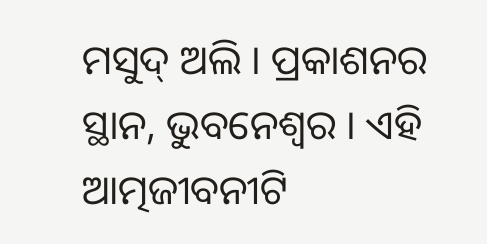ମସୁଦ୍ ଅଲି । ପ୍ରକାଶନର ସ୍ଥାନ, ଭୁବନେଶ୍ୱର । ଏହି ଆତ୍ମଜୀବନୀଟି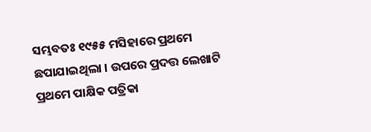ସମ୍ଭବତଃ ୧୯୫୫ ମସିହାରେ ପ୍ରଥମେ ଛପାଯାଇଥିଲା । ଉପରେ ପ୍ରଦତ୍ତ ଲେଖାଟି ପ୍ରଥମେ ପାକ୍ଷିକ ପତ୍ରିକା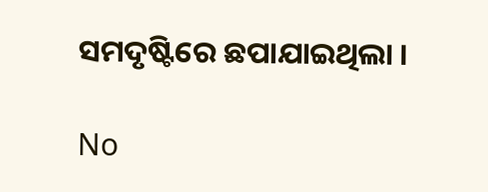ସମଦୃଷ୍ଟିରେ ଛପାଯାଇଥିଲା ।

No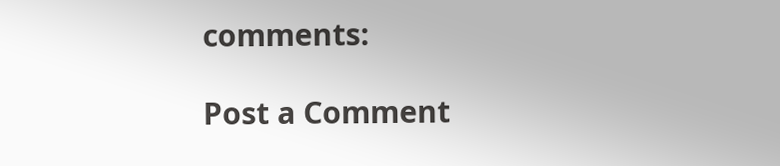comments:

Post a Comment